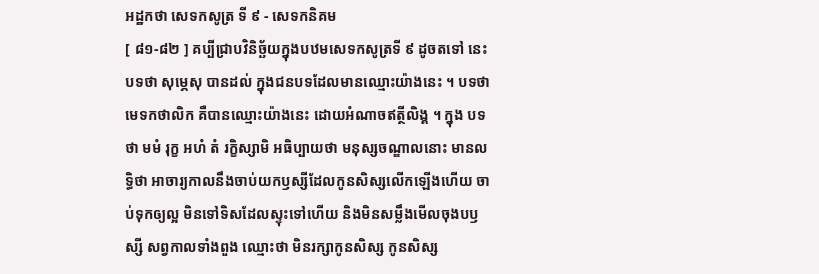អដ្ឋកថា សេទកសូត្រ ទី ៩ - សេទកនិគម
[ ៨១-៨២ ] គប្បីជ្រាបវិនិច្ឆ័យក្នុងបឋមសេទកសូត្រទី ៩ ដូចតទៅ នេះ បទថា សុម្ភេសុ បានដល់ ក្នុងជនបទដែលមានឈ្មោះយ៉ាងនេះ ។ បទថា មេទកថាលិក គឺបានឈ្មោះយ៉ាងនេះ ដោយអំណាចឥត្ថីលិង្គ ។ ក្នុង បទថា មមំ រុក្ខ អហំ តំ រក្ខិស្សាមិ អធិប្បាយថា មនុស្សចណ្ឌាលនោះ មានលទ្ធិថា អាចារ្យកាលនឹងចាប់យកឫស្សីដែលកូនសិស្សលើកឡើងហើយ ចាប់ទុកឲ្យល្អ មិនទៅទិសដែលស្ទុះទៅហើយ និងមិនសម្លឹងមើលចុងបឫស្សី សព្វកាលទាំងពួង ឈ្មោះថា មិនរក្សាកូនសិស្ស កូនសិស្ស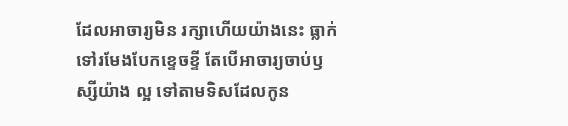ដែលអាចារ្យមិន រក្សាហើយយ៉ាងនេះ ធ្លាក់ទៅរមែងបែកខ្ទេចខ្ទី តែបើអាចារ្យចាប់ឫស្សីយ៉ាង ល្អ ទៅតាមទិសដែលកូន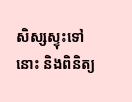សិស្សស្ទុះទៅនោះ និងពិនិត្យ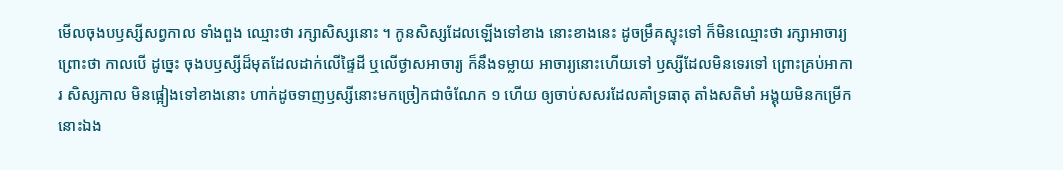មើលចុងបឫស្សីសព្វកាល ទាំងពួង ឈ្មោះថា រក្សាសិស្សនោះ ។ កូនសិស្សដែលឡើងទៅខាង នោះខាងនេះ ដូចម្រឹគស្ទុះទៅ ក៏មិនឈ្មោះថា រក្សាអាចារ្យ ព្រោះថា កាលបើ ដូច្នេះ ចុងបឫស្សីដ៏មុតដែលដាក់លើផ្ទៃដី ឬលើថ្ងាសអាចារ្យ ក៏នឹងទម្លាយ អាចារ្យនោះហើយទៅ ឫស្សីដែលមិនទេរទៅ ព្រោះគ្រប់អាការ សិស្សកាល មិនផ្អៀងទៅខាងនោះ ហាក់ដូចទាញឫស្សីនោះមកច្រៀកជាចំណែក ១ ហើយ ឲ្យចាប់សសរដែលគាំទ្រធាតុ តាំងសតិមាំ អង្គុយមិនកម្រើកនោះឯង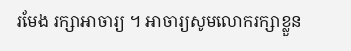រមែង រក្សាអាចារ្យ ។ អាចារ្យសូមលោករក្សាខ្លួន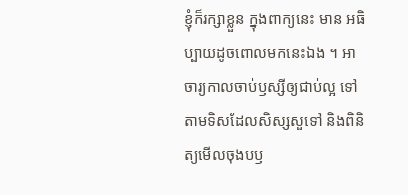ខ្ញុំក៏រក្សាខ្លួន ក្នុងពាក្យនេះ មាន អធិប្បាយដូចពោលមកនេះឯង ។ អាចារ្យកាលចាប់ឫស្សីឲ្យជាប់ល្អ ទៅ តាមទិសដែលសិស្សសួទៅ និងពិនិត្យមើលចុងបឫ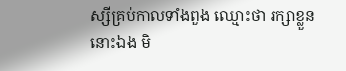ស្សីគ្រប់កាលទាំងពួង ឈ្មោះថា រក្សាខ្លួននោះឯង មិ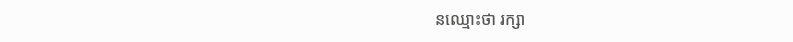នឈ្មោះថា រក្សា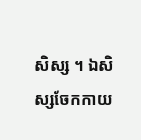សិស្ស ។ ឯសិស្សចែកកាយ